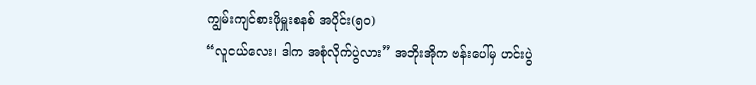ကျွမ်းကျင်စားဖိုမှူးစနစ် အပိုင်း(၅၀)
“လူငယ်လေး၊ ဒါက အစုံလိုက်ပွဲလား” အဘိုးအိုက ဗန်းပေါ်မှ ဟင်းပွဲ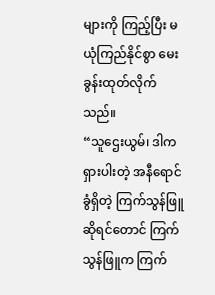များကို ကြည့်ပြီး မယုံကြည်နိုင်စွာ မေးခွန်းထုတ်လိုက်သည်။
“သူဌေးယွမ်၊ ဒါက ရှားပါးတဲ့ အနီရောင်ခွံရှိတဲ့ ကြက်သွန်ဖြူ ဆိုရင်တောင် ကြက်သွန်ဖြူက ကြက်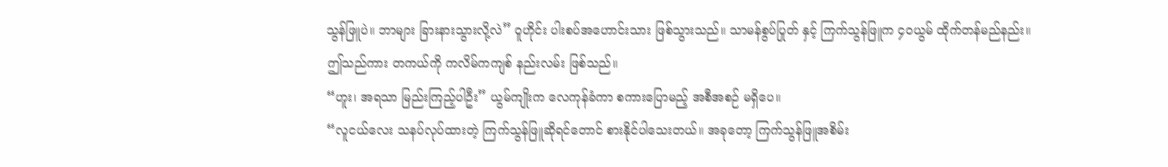သွန်ဖြူပဲ။ ဘာများ ခြားနားသွားလို့လဲ” ဝူဟိုင်း ပါးစပ်အဟောင်းသား ဖြစ်သွားသည်။ သာမန်စွပ်ပြုတ် နှင့် ကြက်သွန်ဖြူက ၄၀ယွမ် ထိုက်တန်မည်နည်း။
ဤသည်ကား တကယ်ကို ကလိမ်ကကျစ် နည်းလမ်း ဖြစ်သည်။
“ဟူး၊ အရသာ မြည်းကြည့်ပါဦး” ယွမ်ကျိုးက လေကုန်ခံကာ စကားပြောမည့် အစီအစဉ် မရှိပေ။
“လူငယ်လေး သနပ်လုပ်ထားတဲ့ ကြက်သွန်ဖြူဆိုရင်တောင် စားနိုင်ပါသေးတယ်။ အခုတော့ ကြက်သွန်ဖြူအစိမ်း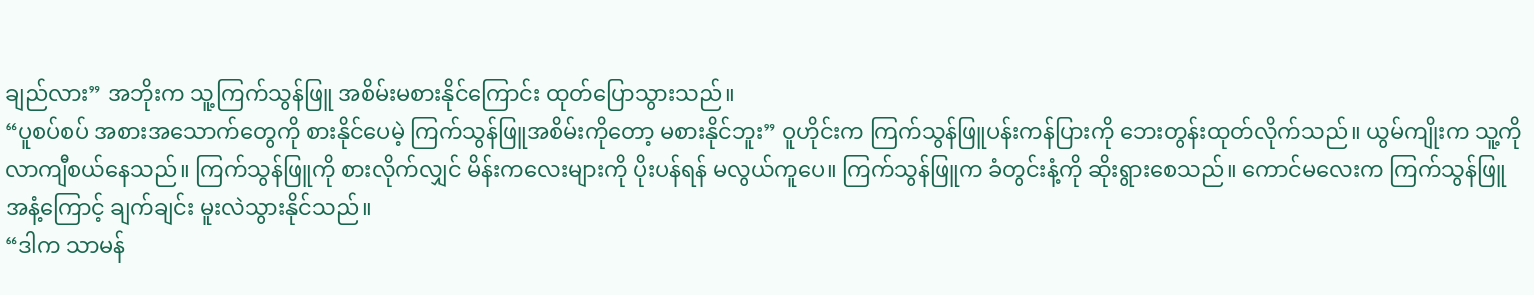ချည်လား” အဘိုးက သူ့ကြက်သွန်ဖြူ အစိမ်းမစားနိုင်ကြောင်း ထုတ်ပြောသွားသည်။
“ပူစပ်စပ် အစားအသောက်တွေကို စားနိုင်ပေမဲ့ ကြက်သွန်ဖြူအစိမ်းကိုတော့ မစားနိုင်ဘူး” ဝူဟိုင်းက ကြက်သွန်ဖြူပန်းကန်ပြားကို ဘေးတွန်းထုတ်လိုက်သည်။ ယွမ်ကျိုးက သူ့ကို လာကျီစယ်နေသည်။ ကြက်သွန်ဖြူကို စားလိုက်လျှင် မိန်းကလေးများကို ပိုးပန်ရန် မလွယ်ကူပေ။ ကြက်သွန်ဖြူက ခံတွင်းနံ့ကို ဆိုးရွားစေသည်။ ကောင်မလေးက ကြက်သွန်ဖြူအနံ့ကြောင့် ချက်ချင်း မူးလဲသွားနိုင်သည်။
“ဒါက သာမန်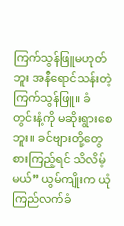ကြက်သွန်ဖြူမဟုတ်ဘူး အနီရောင်သန်းတဲ့ ကြက်သွန်ဖြူ။ ခံတွင်းနံ့ကို မဆိုးရွားစေဘူး။ ခင်ဗျားတို့တွေ စားကြည့်ရင် သိလိမ့်မယ်” ယွမ်ကျိုးက ယုံကြည်လက်ခံ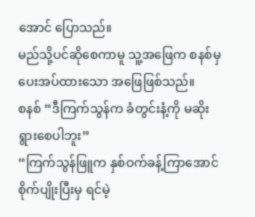အောင် ပြောသည်။
မည်သို့ပင်ဆိုစေကာမူ သူ့အဖြေက စနစ်မှ ပေးအပ်ထားသော အဖြေဖြစ်သည်။
စနစ် “ဒီကြက်သွန်က ခံတွင်းနံ့ကို မဆိုးရွားစေပါဘူး”
“ကြက်သွန်ဖြူက နှစ်ဝက်ခန့်ကြာအောင် စိုက်ပျိုးပြီးမှ ရင်မဲ့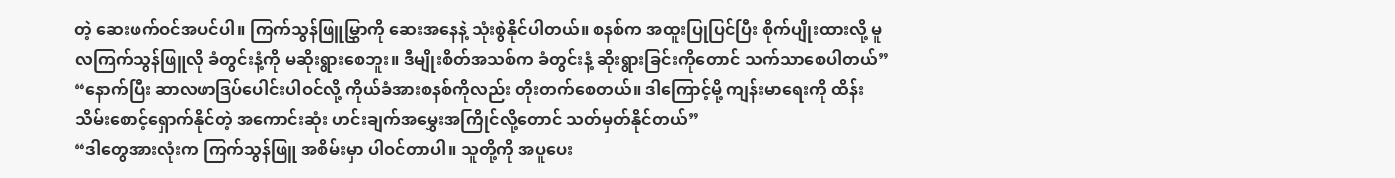တဲ့ ဆေးဖက်ဝင်အပင်ပါ။ ကြက်သွန်ဖြူမြွှာကို ဆေးအနေနဲ့ သုံးစွဲနိုင်ပါတယ်။ စနစ်က အထူးပြုပြင်ပြီး စိုက်ပျိုးထားလို့ မူလကြက်သွန်ဖြူလို ခံတွင်းနံ့ကို မဆိုးရွားစေဘူး။ ဒီမျိုးစိတ်အသစ်က ခံတွင်းနံ့ ဆိုးရွားခြင်းကိုတောင် သက်သာစေပါတယ်”
“နောက်ပြီး ဆာလဖာဒြပ်ပေါင်းပါဝင်လို့ ကိုယ်ခံအားစနစ်ကိုလည်း တိုးတက်စေတယ်။ ဒါကြောင့်မို့ ကျန်းမာရေးကို ထိန်းသိမ်းစောင့်ရှောက်နိုင်တဲ့ အကောင်းဆုံး ဟင်းချက်အမွှေးအကြိုင်လို့တောင် သတ်မှတ်နိုင်တယ်”
“ဒါတွေအားလုံးက ကြက်သွန်ဖြူ အစိမ်းမှာ ပါဝင်တာပါ။ သူတို့ကို အပူပေး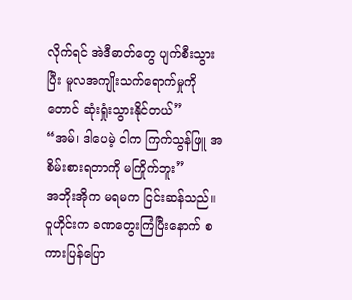လိုက်ရင် အဲဒီဓာတ်တွေ ပျက်စီးသွားပြီး မူလအကျိုးသက်ရောက်မှုကိုတောင် ဆုံးရှုံးသွားနိုင်တယ်”
“အမ်၊ ဒါပေမဲ့ ငါက ကြက်သွန်ဖြူ အစိမ်းစားရတာကို မကြိုက်ဘူး”
အဘိုးအိုက မရမက ငြင်းဆန်သည်။
ဝူဟိုင်းက ခဏတွေးကြံပြီးနောက် စကားပြန်ပြော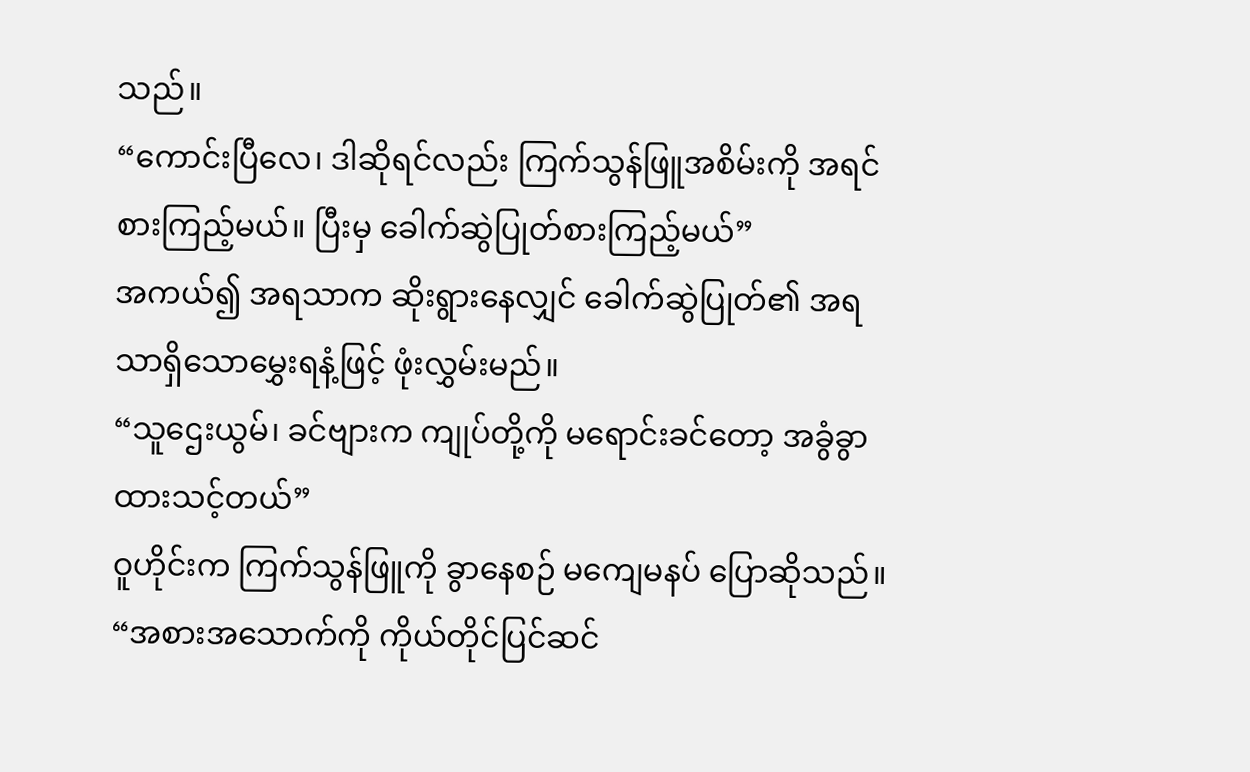သည်။
“ကောင်းပြီလေ၊ ဒါဆိုရင်လည်း ကြက်သွန်ဖြူအစိမ်းကို အရင်စားကြည့်မယ်။ ပြီးမှ ခေါက်ဆွဲပြုတ်စားကြည့်မယ်”
အကယ်၍ အရသာက ဆိုးရွားနေလျှင် ခေါက်ဆွဲပြုတ်၏ အရသာရှိသောမွှေးရနံ့ဖြင့် ဖုံးလွှမ်းမည်။
“သူဌေးယွမ်၊ ခင်ဗျားက ကျုပ်တို့ကို မရောင်းခင်တော့ အခွံခွာထားသင့်တယ်”
ဝူဟိုင်းက ကြက်သွန်ဖြူကို ခွာနေစဉ် မကျေမနပ် ပြောဆိုသည်။
“အစားအသောက်ကို ကိုယ်တိုင်ပြင်ဆင်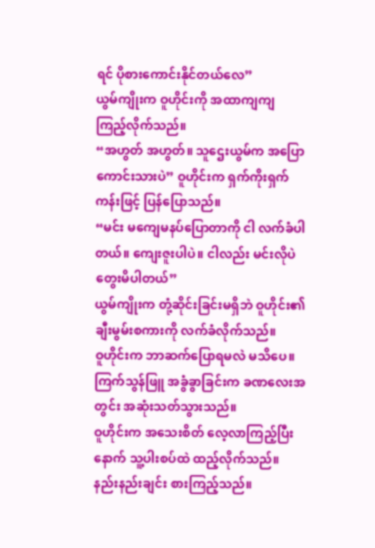ရင် ပိုစားကောင်းနိုင်တယ်လေ”
ယွမ်ကျိုးက ဝူဟိုင်းကို အထာကျကျ ကြည့်လိုက်သည်။
“အဟွတ် အဟွတ်။ သူဌေးယွမ်က အပြောကောင်းသားပဲ” ဝူဟိုင်းက ရှက်ကိုးရှက်ကန်းဖြင့် ပြန်ပြောသည်။
“မင်း မကျေမနပ်ပြောတာကို ငါ လက်ခံပါတယ်။ ကျေးဇူးပါပဲ။ ငါလည်း မင်းလိုပဲ တွေးမိပါတယ်”
ယွမ်ကျိုးက တုံ့ဆိုင်းခြင်းမရှိဘဲ ဝူဟိုင်း၏ချီးမွမ်းစကားကို လက်ခံလိုက်သည်။
ဝူဟိုင်းက ဘာဆက်ပြောရမလဲ မသိပေ။ ကြက်သွန်ဖြူ အခွံခွာခြင်းက ခဏလေးအတွင်း အဆုံးသတ်သွားသည်။
ဝူဟိုင်းက အသေးစိတ် လေ့လာကြည့်ပြီးနောက် သူ့ပါးစပ်ထဲ ထည့်လိုက်သည်။ နည်းနည်းချင်း စားကြည့်သည်။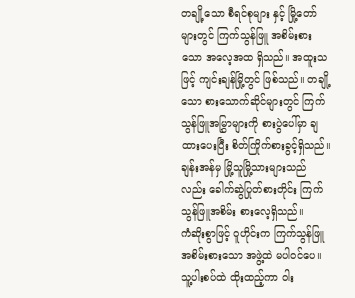တချို့သော စီရင်စုများ နှင့် မြို့တော်များတွင် ကြက်သွန်ဖြူ အစိမ်းစားသော အလေ့အထ ရှိသည်။ အထူးသဖြင့် ကျင်းချန်မြို့တွင် ဖြစ်သည်။ တချို့သော စားသောက်ဆိုင်များတွင် ကြက်သွန်ဖြူအမြွှာများကို စားပွဲပေါ်မှာ ချထားပေးပြီး စိတ်ကြိုက်စားခွင့်ရှိသည်။ ချန်းအန်မှ မြို့သူမြို့သားများသည်လည်း ခေါက်ဆွဲပြုတ်စားတိုင်း ကြက်သွန်ဖြူအစိမ်း စားလေ့ရှိသည်။
ကံဆိုးစွာဖြင့် ဝူဟိုင်းက ကြက်သွန်ဖြူအစိမ်းစားသော အဖွဲ့ထဲ မပါဝင်ပေ။ သူ့ပါးစပ်ထဲ ထိုးထည့်ကာ ဝါး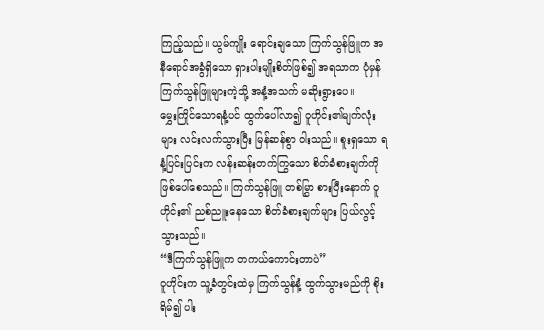ကြည့်သည်။ ယွမ်ကျိုး ရောင်းချသော ကြက်သွန်ဖြူက အနီရောင်အခွံရှိသော ရှားပါးမျိုးစိတ်ဖြစ်၍ အရသာက ပုံမှန် ကြက်သွန်ဖြူများကဲ့သို့ အနံ့အသက် မဆိုးရွားပေ။
မွှေးကြိုင်သောရနံ့ပင် ထွက်ပေါ်လာ၍ ဝူဟိုင်း၏မျက်လုံးများ လင်းလက်သွားပြီး မြန်ဆန်စွာ ဝါးသည်။ စူးရှသော ရနံ့ပြင်းပြင်းက လန်းဆန်းတက်ကြွသော စိတ်ခံစားချက်ကို ဖြစ်ပေါ်စေသည်။ ကြက်သွန်ဖြူ တစ်မြွှာ စားပြီးနောက် ဝူဟိုင်း၏ ညစ်ညူးနေသော စိတ်ခံစားချက်များ ပြယ်လွင့်သွားသည်။
“ဒီကြက်သွန်ဖြူက တကယ်ကောင်းတာပဲ”
ဝူဟိုင်းက သူ့ခံတွင်းထဲမှ ကြက်သွန်နံ့ ထွက်သွားမည်ကို စိုးရိမ်၍ ပါး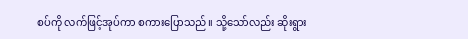စပ်ကို လက်ဖြင့်အုပ်ကာ စကားပြောသည်။ သို့သော်လည်း ဆိုးရွား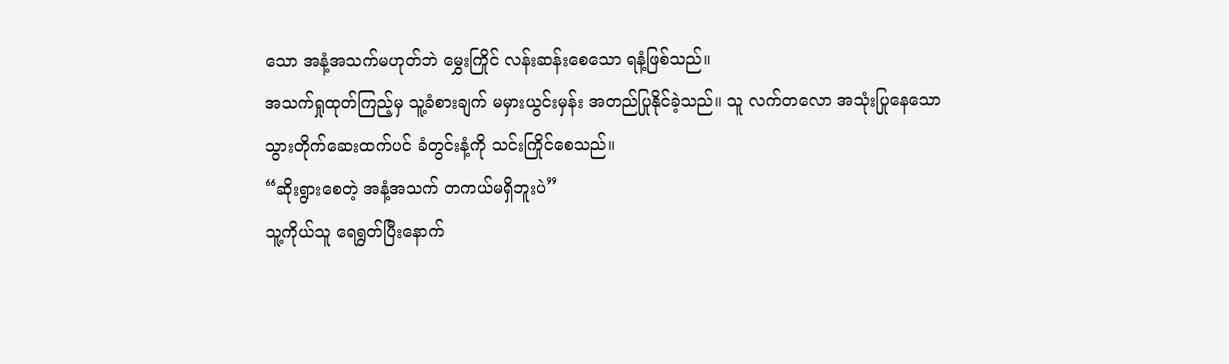သော အနံ့အသက်မဟုတ်ဘဲ မွှေးကြိုင် လန်းဆန်းစေသော ရနံ့ဖြစ်သည်။
အသက်ရှုထုတ်ကြည့်မှ သူ့ခံစားချက် မမှားယွင်းမှန်း အတည်ပြုနိုင်ခဲ့သည်။ သူ လက်တလော အသုံးပြုနေသော သွားတိုက်ဆေးထက်ပင် ခံတွင်းနံ့ကို သင်းကြိုင်စေသည်။
“ဆိုးရွားစေတဲ့ အနံ့အသက် တကယ်မရှိဘူးပဲ”
သူ့ကိုယ်သူ ရေရွတ်ပြီးနောက်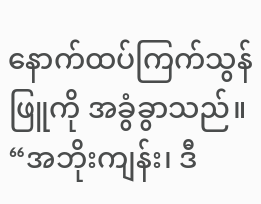နောက်ထပ်ကြက်သွန်ဖြူကို အခွံခွာသည်။
“အဘိုးကျန်း၊ ဒီ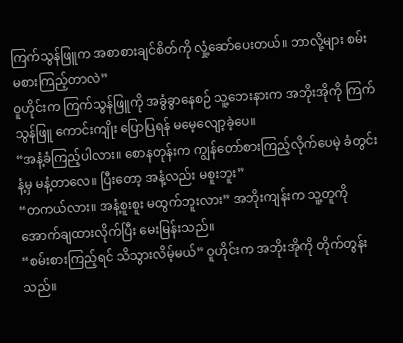ကြက်သွန်ဖြူက အစာစားချင်စိတ်ကို လှုံ့ဆော်ပေးတယ်။ ဘာလို့များ စမ်းမစားကြည့်တာလဲ”
ဝူဟိုင်းက ကြက်သွန်ဖြူကို အခွံခွာနေစဉ် သူ့ဘေးနားက အဘိုးအိုကို ကြက်သွန်ဖြူ ကောင်းကျိုး ပြောပြရန် မမေ့လျော့ခဲ့ပေ။
“အနံ့ခံကြည့်ပါလား။ စောနတုန်းက ကျွန်တော်စားကြည့်လိုက်ပေမဲ့ ခံတွင်းနံ့မှ မနံ့တာလေ။ ပြီးတော့ အနံ့လည်း မစူးဘူး”
“တကယ်လား။ အနံ့စူးစူး မထွက်ဘူးလား” အဘိုးကျန်းက သူ့တူကို အောက်ချထားလိုက်ပြီး မေးမြန်းသည်။
“စမ်းစားကြည့်ရင် သိသွားလိမ့်မယ်” ဝူဟိုင်းက အဘိုးအိုကို တိုက်တွန်းသည်။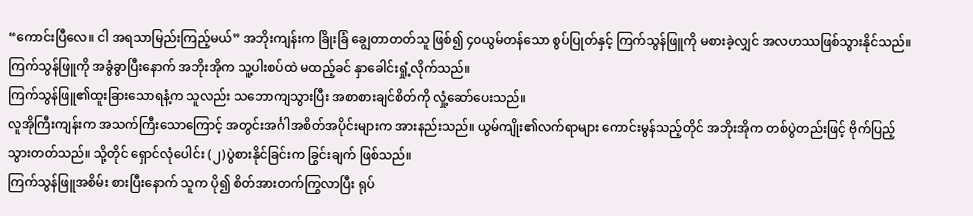“ကောင်းပြီလေ။ ငါ အရသာမြည်းကြည့်မယ်” အဘိုးကျန်းက ခြိုးခြံ ချွေတာတတ်သူ ဖြစ်၍ ၄၀ယွမ်တန်သော စွပ်ပြုတ်နှင့် ကြက်သွန်ဖြူကို မစားခဲ့လျှင် အလဟဿဖြစ်သွားနိုင်သည်။
ကြက်သွန်ဖြူကို အခွံခွာပြီးနောက် အဘိုးအိုက သူ့ပါးစပ်ထဲ မထည့်ခင် နှာခေါင်းရှုံ့လိုက်သည်။
ကြက်သွန်ဖြူ၏ထူးခြားသောရနံ့က သူလည်း သဘောကျသွားပြီး အစာစားချင်စိတ်ကို လှုံ့ဆော်ပေးသည်။
လူအိုကြီးကျန်းက အသက်ကြီးသောကြောင့် အတွင်းအင်္ဂါအစိတ်အပိုင်းများက အားနည်းသည်။ ယွမ်ကျိုး၏လက်ရာများ ကောင်းမွန်သည့်တိုင် အဘိုးအိုက တစ်ပွဲတည်းဖြင့် ဗိုက်ပြည့်သွားတတ်သည်။ သို့တိုင် ရှောင်လုံပေါင်း (၂)ပွဲစားနိုင်ခြင်းက ခြွင်းချက် ဖြစ်သည်။
ကြက်သွန်ဖြူအစိမ်း စားပြီးနောက် သူက ပို၍ စိတ်အားတက်ကြွလာပြီး ရုပ်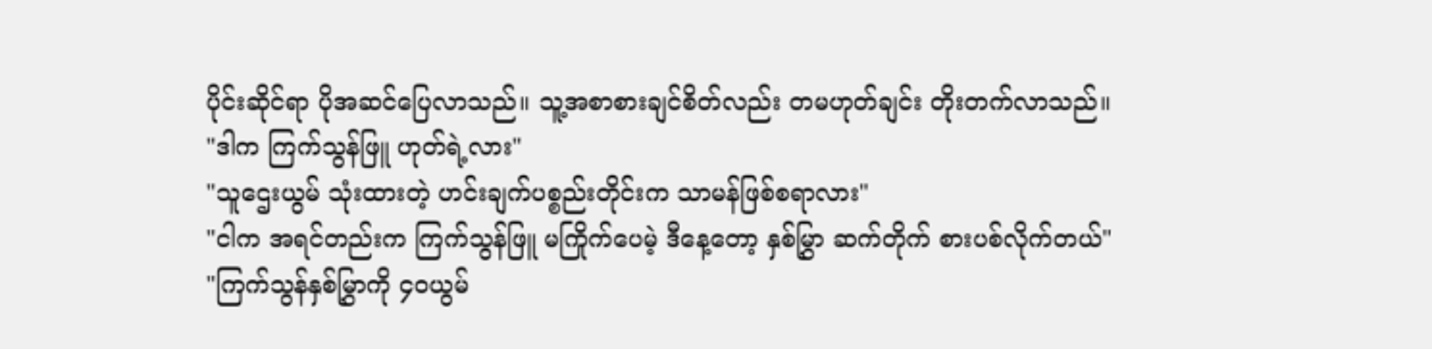ပိုင်းဆိုင်ရာ ပိုအဆင်ပြေလာသည်။ သူ့အစာစားချင်စိတ်လည်း တမဟုတ်ချင်း တိုးတက်လာသည်။
"ဒါက ကြက်သွန်ဖြူ ဟုတ်ရဲ့လား"
"သူဌေးယွမ် သုံးထားတဲ့ ဟင်းချက်ပစ္စည်းတိုင်းက သာမန်ဖြစ်စရာလား"
"ငါက အရင်တည်းက ကြက်သွန်ဖြူ မကြိုက်ပေမဲ့ ဒီနေ့တော့ နှစ်မြွှာ ဆက်တိုက် စားပစ်လိုက်တယ်"
"ကြက်သွန်နှစ်မြွှာကို ၄၀ယွမ်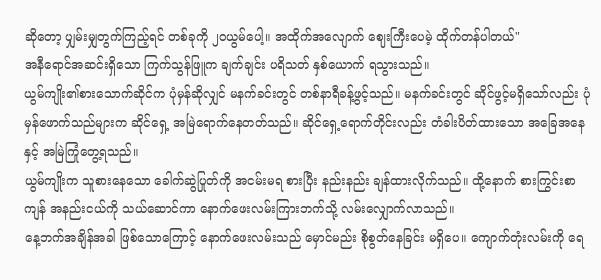ဆိုတော့ ပျှမ်းမျှတွက်ကြည့်ရင် တစ်ခုကို ၂၀ယွမ်ပေါ့။ အထိုက်အလျောက် ဈေးကြီးပေမဲ့ ထိုက်တန်ပါတယ်"
အနီရောင်အဆင်းရှိသော ကြက်သွန်ဖြူက ချက်ချင်း ပရိသတ် နှစ်ယောက် ရသွားသည်။
ယွမ်ကျိုး၏စားသောက်ဆိုင်က ပုံမှန်ဆိုလျှင် မနက်ခင်းတွင် တစ်နာရီခန့်ဖွင့်သည်။ မနက်ခင်းတွင် ဆိုင်ဖွင့်မရှိသော်လည်း ပုံမှန်ဖောက်သည်များက ဆိုင်ရှေ့ အမြဲရောက်နေတတ်သည်။ ဆိုင်ရှေ့ရောက်တိုင်းလည်း တံခါးပိတ်ထားသော အခြေအနေနှင့် အမြဲကြုံတွေ့ရသည်။
ယွမ်ကျိုးက သူစားနေသော ခေါက်ဆွဲပြုတ်ကို အငမ်းမရ စားပြီး နည်းနည်း ချန်ထားလိုက်သည်။ ထို့နောက် စားကြွင်းစာကျန် အနည်းငယ်ကို သယ်ဆောင်ကာ နောက်ဖေးလမ်းကြားဘက်သို့ လမ်းလျှောက်လာသည်။
နေ့ဘက်အချိန်အခါ ဖြစ်သောကြောင့် နောက်ဖေးလမ်းသည် မှောင်မည်း စိုစွတ်နေခြင်း မရှိပေ။ ကျောက်တုံးလမ်းကို ရေ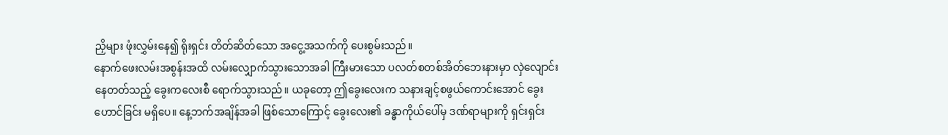ညှိများ ဖုံးလွှမ်းနေ၍ ရိုးရှင်း တိတ်ဆိတ်သော အငွေ့အသက်ကို ပေးစွမ်းသည်။
နောက်ဖေးလမ်းအစွန်းအထိ လမ်းလျှောက်သွားသောအခါ ကြီးမားသော ပလတ်စတစ်အိတ်ဘေးနားမှာ လှဲလျောင်းနေတတ်သည့် ခွေးကလေးစီ ရောက်သွားသည်။ ယခုတော့ ဤခွေးလေးက သနားချင့်စဖွယ်ကောင်းအောင် ခွေးဟောင်ခြင်း မရှိပေ။ နေ့ဘက်အချိန်အခါ ဖြစ်သောကြောင့် ခွေးလေး၏ ခန္ဓာကိုယ်ပေါ်မှ ဒဏ်ရာများကို ရှင်းရှင်း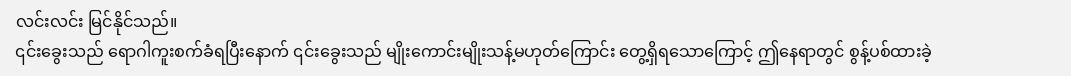လင်းလင်း မြင်နိုင်သည်။
၎င်းခွေးသည် ရောဂါကူးစက်ခံရပြီးနောက် ၎င်းခွေးသည် မျိုးကောင်းမျိုးသန့်မဟုတ်ကြောင်း တွေ့ရှိရသောကြောင့် ဤနေရာတွင် စွန့်ပစ်ထားခဲ့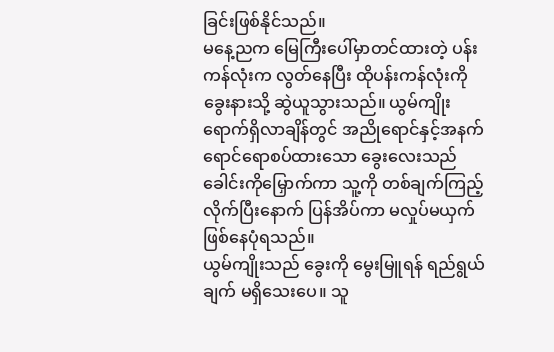ခြင်းဖြစ်နိုင်သည်။
မနေ့ညက မြေကြီးပေါ်မှာတင်ထားတဲ့ ပန်းကန်လုံးက လွတ်နေပြီး ထိုပန်းကန်လုံးကို ခွေးနားသို့ ဆွဲယူသွားသည်။ ယွမ်ကျိုး ရောက်ရှိလာချိန်တွင် အညိုရောင်နှင့်အနက်ရောင်ရောစပ်ထားသော ခွေးလေးသည် ခေါင်းကိုမြှောက်ကာ သူ့ကို တစ်ချက်ကြည့်လိုက်ပြီးနောက် ပြန်အိပ်ကာ မလှုပ်မယှက်ဖြစ်နေပုံရသည်။
ယွမ်ကျိုးသည် ခွေးကို မွေးမြူရန် ရည်ရွယ်ချက် မရှိသေးပေ။ သူ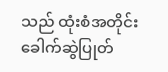သည် ထုံးစံအတိုင်း ခေါက်ဆွဲပြုတ်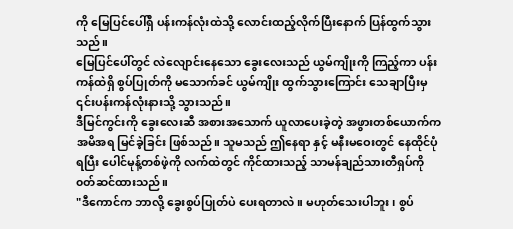ကို မြေပြင်ပေါ်ရှိ ပန်းကန်လုံးထဲသို့ လောင်းထည့်လိုက်ပြီးနောက် ပြန်ထွက်သွားသည်။
မြေပြင်ပေါ်တွင် လဲလျောင်းနေသော ခွေးလေးသည် ယွမ်ကျိုးကို ကြည့်ကာ ပန်းကန်ထဲရှိ စွပ်ပြုတ်ကို မသောက်ခင် ယွမ်ကျိုး ထွက်သွားကြောင်း သေချာပြီးမှ ၎င်းပန်းကန်လုံးနားသို့ သွားသည်။
ဒီမြင်ကွင်းကို ခွေးလေးဆီ အစားအသောက် ယူလာပေးခဲ့တဲ့ အဖွားတစ်ယောက်က အမိအရ မြင်ခဲ့ခြင်း ဖြစ်သည်။ သူမသည် ဤနေရာ နှင့် မနီးမဝေးတွင် နေထိုင်ပုံရပြီး ပေါင်မုန့်တစ်ဖဲ့ကို လက်ထဲတွင် ကိုင်ထားသည့် သာမန်ချည်သားတီရှပ်ကို ၀တ်ဆင်ထားသည်။
"ဒီကောင်က ဘာလို့ ခွေးစွပ်ပြုတ်ပဲ ပေးရတာလဲ။ မဟုတ်သေးပါဘူး၊ စွပ်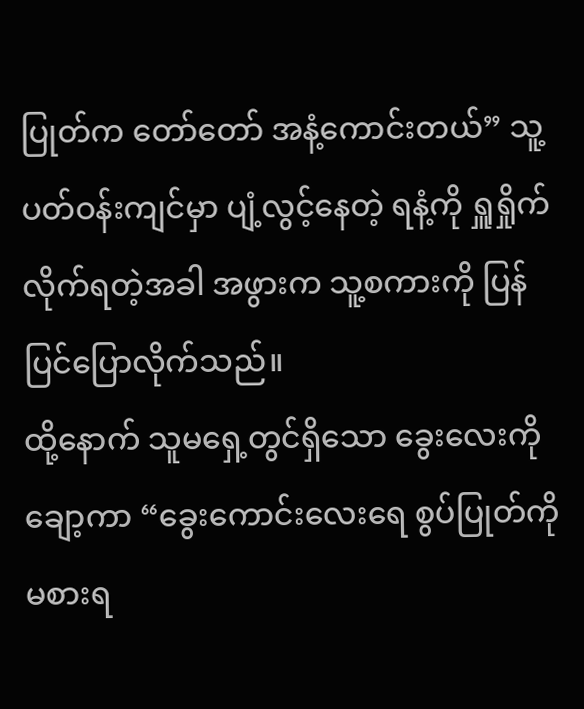ပြုတ်က တော်တော် အနံ့ကောင်းတယ်” သူ့ပတ်ဝန်းကျင်မှာ ပျံ့လွင့်နေတဲ့ ရနံ့ကို ရှူရှိုက်လိုက်ရတဲ့အခါ အဖွားက သူ့စကားကို ပြန်ပြင်ပြောလိုက်သည်။
ထို့နောက် သူမရှေ့တွင်ရှိသော ခွေးလေးကို ချော့ကာ “ခွေးကောင်းလေးရေ စွပ်ပြုတ်ကို မစားရ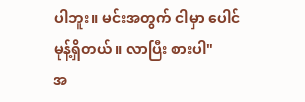ပါဘူး။ မင်းအတွက် ငါမှာ ပေါင်မုန့်ရှိတယ်။ လာပြီး စားပါ"
အ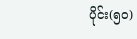ပိုင်း(၅၀)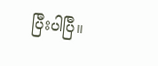ပြီးပါပြီ။